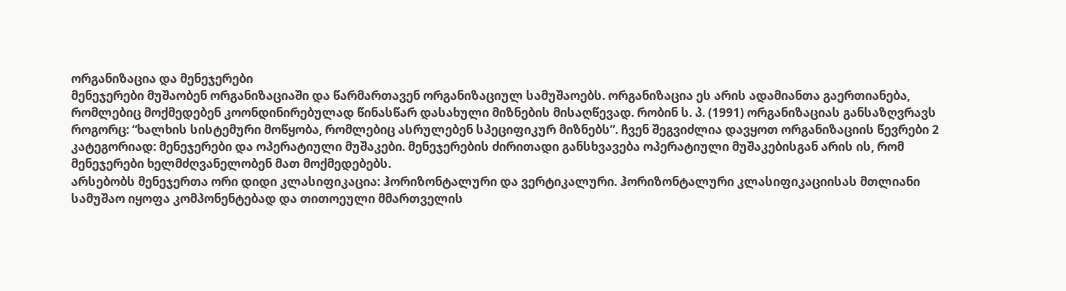ორგანიზაცია და მენეჯერები
მენეჯერები მუშაობენ ორგანიზაციაში და წარმართავენ ორგანიზაციულ სამუშაოებს. ორგანიზაცია ეს არის ადამიანთა გაერთიანება, რომლებიც მოქმედებენ კოონდინირებულად წინასწარ დასახული მიზნების მისაღწევად. რობინ ს. პ. (1991) ორგანიზაციას განსაზღვრავს როგორც: “ხალხის სისტემური მოწყობა, რომლებიც ასრულებენ სპეციფიკურ მიზნებს”. ჩვენ შეგვიძლია დავყოთ ორგანიზაციის წევრები 2 კატეგორიად: მენეჯერები და ოპერატიული მუშაკები. მენეჯერების ძირითადი განსხვავება ოპერატიული მუშაკებისგან არის ის, რომ მენეჯერები ხელმძღვანელობენ მათ მოქმედებებს.
არსებობს მენეჯერთა ორი დიდი კლასიფიკაცია: ჰორიზონტალური და ვერტიკალური. ჰორიზონტალური კლასიფიკაციისას მთლიანი სამუშაო იყოფა კომპონენტებად და თითოეული მმართველის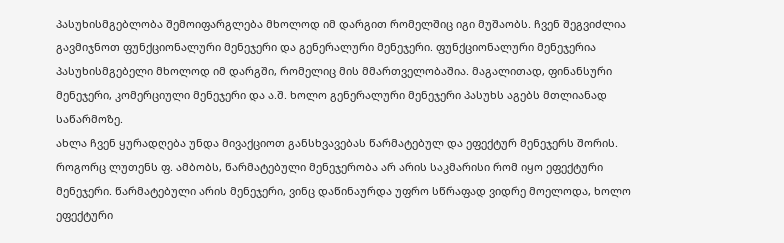პასუხისმგებლობა შემოიფარგლება მხოლოდ იმ დარგით რომელშიც იგი მუშაობს. ჩვენ შეგვიძლია გავმიჯნოთ ფუნქციონალური მენეჯერი და გენერალური მენეჯერი. ფუნქციონალური მენეჯერია პასუხისმგებელი მხოლოდ იმ დარგში, რომელიც მის მმართველობაშია. მაგალითად, ფინანსური მენეჯერი, კომერციული მენეჯერი და ა.შ. ხოლო გენერალური მენეჯერი პასუხს აგებს მთლიანად საწარმოზე.
ახლა ჩვენ ყურადღება უნდა მივაქციოთ განსხვავებას წარმატებულ და ეფექტურ მენეჯერს შორის. როგორც ლუთენს ფ. ამბობს, წარმატებული მენეჯერობა არ არის საკმარისი რომ იყო ეფექტური მენეჯერი. წარმატებული არის მენეჯერი, ვინც დაწინაურდა უფრო სწრაფად ვიდრე მოელოდა, ხოლო ეფექტური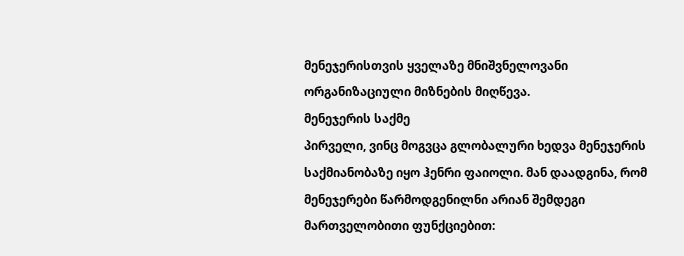მენეჯერისთვის ყველაზე მნიშვნელოვანი ორგანიზაციული მიზნების მიღწევა.
მენეჯერის საქმე
პირველი, ვინც მოგვცა გლობალური ხედვა მენეჯერის საქმიანობაზე იყო ჰენრი ფაიოლი. მან დაადგინა, რომ მენეჯერები წარმოდგენილნი არიან შემდეგი მართველობითი ფუნქციებით: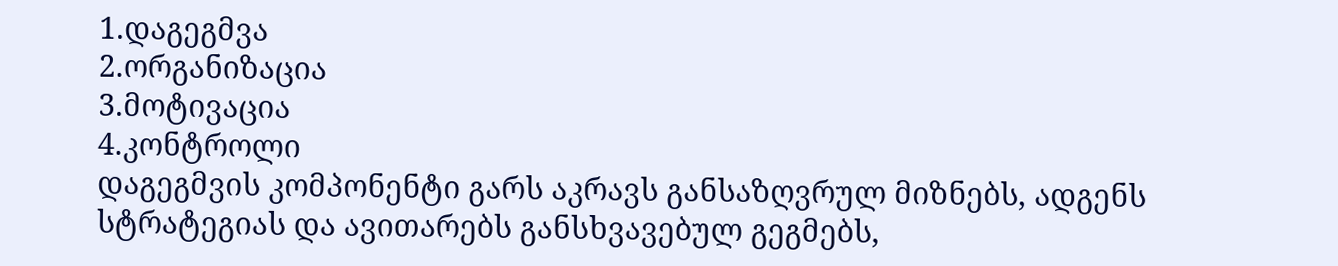1.დაგეგმვა
2.ორგანიზაცია
3.მოტივაცია
4.კონტროლი
დაგეგმვის კომპონენტი გარს აკრავს განსაზღვრულ მიზნებს, ადგენს სტრატეგიას და ავითარებს განსხვავებულ გეგმებს,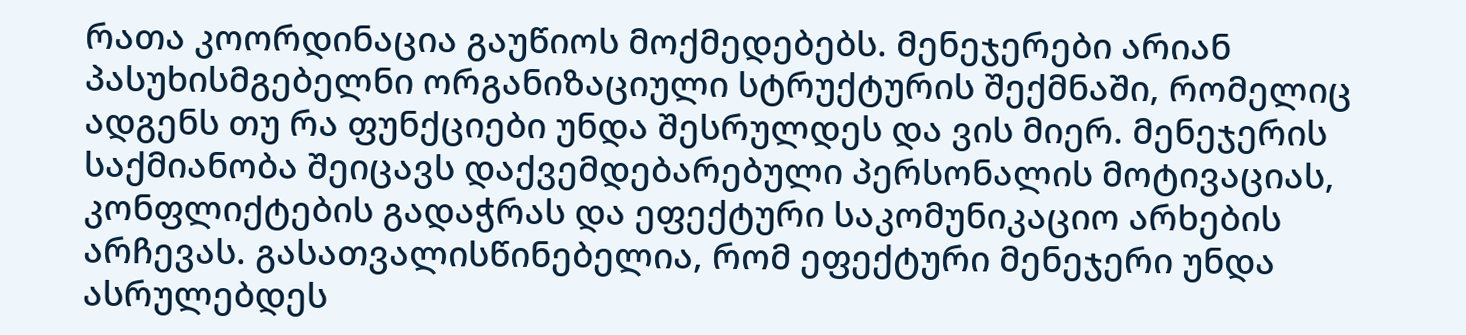რათა კოორდინაცია გაუწიოს მოქმედებებს. მენეჯერები არიან პასუხისმგებელნი ორგანიზაციული სტრუქტურის შექმნაში, რომელიც ადგენს თუ რა ფუნქციები უნდა შესრულდეს და ვის მიერ. მენეჯერის საქმიანობა შეიცავს დაქვემდებარებული პერსონალის მოტივაციას, კონფლიქტების გადაჭრას და ეფექტური საკომუნიკაციო არხების არჩევას. გასათვალისწინებელია, რომ ეფექტური მენეჯერი უნდა ასრულებდეს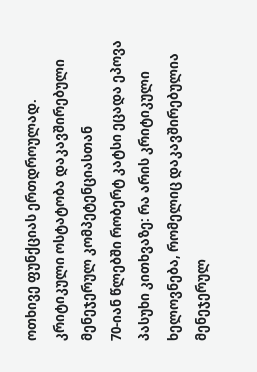ოთხივე ფუნქციას ერთდროულად.
კრიტიკული ოსტატობა დაკავშირებული მენეჯერულ კომპეტენციასთან
70-იან წლებში რობერტ კატსი ეცადა ეპოვა პასუხი კითხვაზე: რა არის კრიტიკული ხელოვნება, რომელიც დაკავშირებულია მენეჯერულ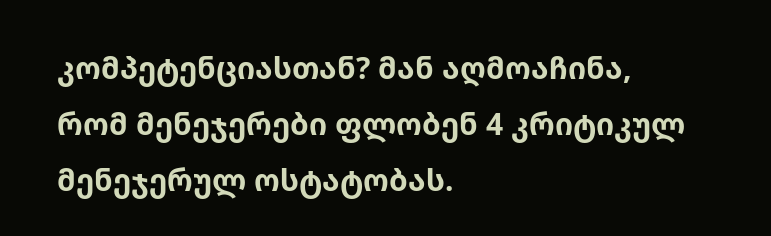კომპეტენციასთან? მან აღმოაჩინა, რომ მენეჯერები ფლობენ 4 კრიტიკულ მენეჯერულ ოსტატობას.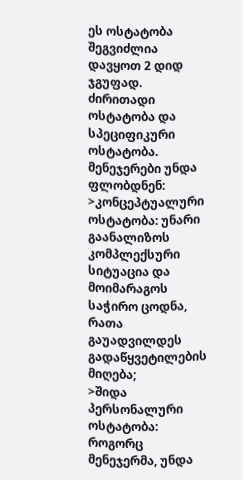ეს ოსტატობა შეგვიძლია დავყოთ 2 დიდ ჯგუფად. ძირითადი ოსტატობა და სპეციფიკური ოსტატობა. მენეჯერები უნდა ფლობდნენ:
>კონცეპტუალური ოსტატობა: უნარი გაანალიზოს კომპლექსური სიტუაცია და მოიმარაგოს საჭირო ცოდნა, რათა გაუადვილდეს გადაწყვეტილების მიღება;
>შიდა პერსონალური ოსტატობა: როგორც მენეჯერმა, უნდა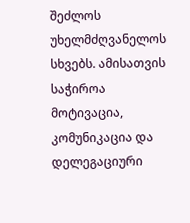შეძლოს უხელმძღვანელოს სხვებს. ამისათვის საჭიროა მოტივაცია, კომუნიკაცია და დელეგაციური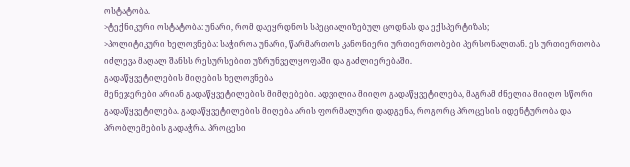ოსტატობა.
>ტექნიკური ოსტატობა: უნარი, რომ დაეყრდნოს სპეციალიზებულ ცოდნას და ექსპერტიზას;
>პოლიტიკური ხელოვნება: საჭიროა უნარი, წარმართოს კანონიერი ურთიერთობები პერსონალთან. ეს ურთიერთობა იძლევა მაღალ შანსს რესურსებით უზრუნველყოფაში და გაძლიერებაში.
გადაწყვეტილების მიღების ხელოვნება
მენეჯერები არიან გადაწყვეტილების მიმღებები. ადვილია მიიღო გადაწყვეტილება, მაგრამ ძნელია მიიღო სწორი გადაწყვეტილება. გადაწყვეტილების მიღება არის ფორმალური დადგენა, როგორც პროცესის იდენტურობა და პრობლემების გადაჭრა. პროცესი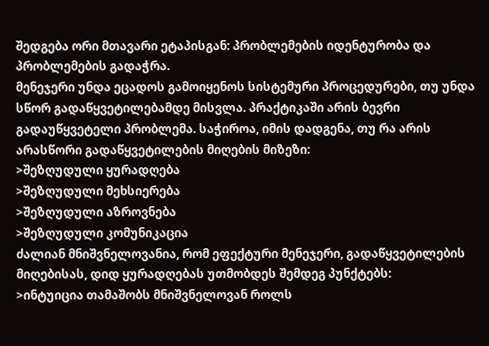შედგება ორი მთავარი ეტაპისგან: პრობლემების იდენტურობა და პრობლემების გადაჭრა.
მენეჯერი უნდა ეცადოს გამოიყენოს სისტემური პროცედურები, თუ უნდა სწორ გადაწყვეტილებამდე მისვლა. პრაქტიკაში არის ბევრი გადაუწყვეტელი პრობლემა. საჭიროა, იმის დადგენა, თუ რა არის არასწორი გადაწყვეტილების მიღების მიზეზი:
>შეზღუდული ყურადღება
>შეზღუდული მეხსიერება
>შეზღუდული აზროვნება
>შეზღუდული კომუნიკაცია
ძალიან მნიშვნელოვანია, რომ ეფექტური მენეჯერი, გადაწყვეტილების მიღებისას, დიდ ყურადღებას უთმობდეს შემდეგ პუნქტებს:
>ინტუიცია თამაშობს მნიშვნელოვან როლს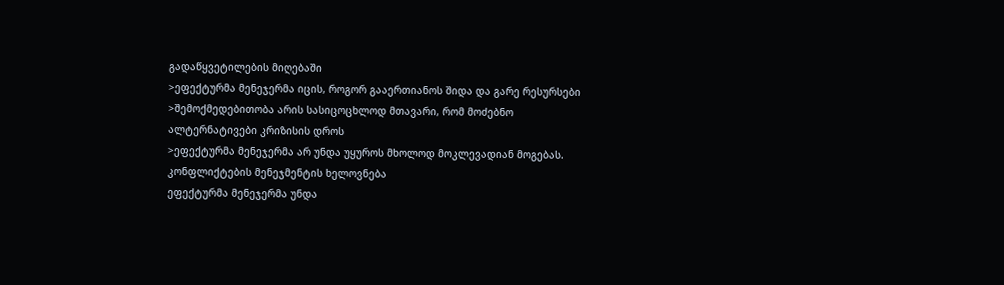გადაწყვეტილების მიღებაში
>ეფექტურმა მენეჯერმა იცის, როგორ გააერთიანოს შიდა და გარე რესურსები
>შემოქმედებითობა არის სასიცოცხლოდ მთავარი, რომ მოძებნო ალტერნატივები კრიზისის დროს
>ეფექტურმა მენეჯერმა არ უნდა უყუროს მხოლოდ მოკლევადიან მოგებას.
კონფლიქტების მენეჯმენტის ხელოვნება
ეფექტურმა მენეჯერმა უნდა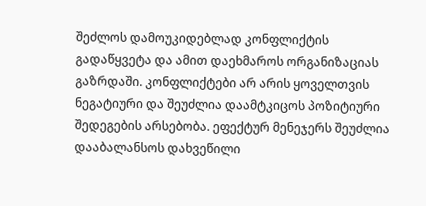შეძლოს დამოუკიდებლად კონფლიქტის გადაწყვეტა და ამით დაეხმაროს ორგანიზაციას გაზრდაში. კონფლიქტები არ არის ყოველთვის ნეგატიური და შეუძლია დაამტკიცოს პოზიტიური შედეგების არსებობა. ეფექტურ მენეჯერს შეუძლია დააბალანსოს დახვეწილი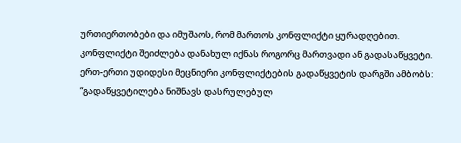ურთიერთობები და იმუშაოს, რომ მართოს კონფლიქტი ყურადღებით. კონფლიქტი შეიძლება დანახულ იქნას როგორც მართვადი ან გადასაწყვეტი. ერთ-ერთი უდიდესი მეცნიერი კონფლიქტების გადაწყვეტის დარგში ამბობს: “გადაწყვეტილება ნიშნავს დასრულებულ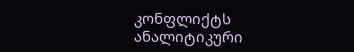კონფლიქტს ანალიტიკური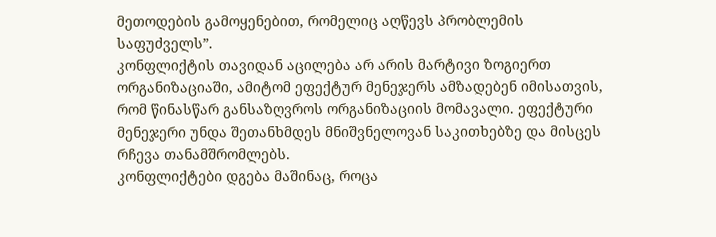მეთოდების გამოყენებით, რომელიც აღწევს პრობლემის საფუძველს”.
კონფლიქტის თავიდან აცილება არ არის მარტივი ზოგიერთ ორგანიზაციაში, ამიტომ ეფექტურ მენეჯერს ამზადებენ იმისათვის, რომ წინასწარ განსაზღვროს ორგანიზაციის მომავალი. ეფექტური მენეჯერი უნდა შეთანხმდეს მნიშვნელოვან საკითხებზე და მისცეს რჩევა თანამშრომლებს.
კონფლიქტები დგება მაშინაც, როცა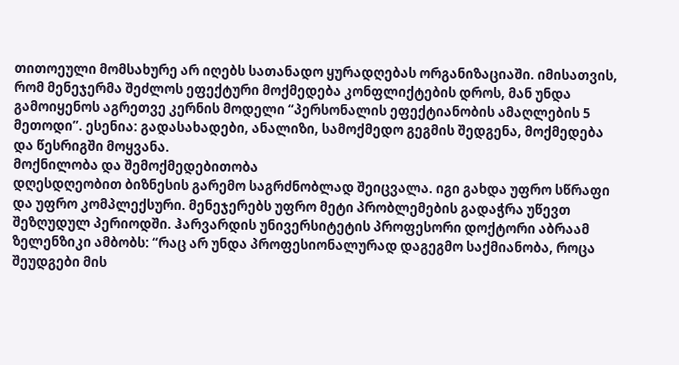თითოეული მომსახურე არ იღებს სათანადო ყურადღებას ორგანიზაციაში. იმისათვის, რომ მენეჯერმა შეძლოს ეფექტური მოქმედება კონფლიქტების დროს, მან უნდა გამოიყენოს აგრეთვე კერნის მოდელი “პერსონალის ეფექტიანობის ამაღლების 5 მეთოდი”. ესენია: გადასახადები, ანალიზი, სამოქმედო გეგმის შედგენა, მოქმედება და წესრიგში მოყვანა.
მოქნილობა და შემოქმედებითობა
დღესდღეობით ბიზნესის გარემო საგრძნობლად შეიცვალა. იგი გახდა უფრო სწრაფი და უფრო კომპლექსური. მენეჯერებს უფრო მეტი პრობლემების გადაჭრა უწევთ შეზღუდულ პერიოდში. ჰარვარდის უნივერსიტეტის პროფესორი დოქტორი აბრაამ ზელენზიკი ამბობს: “რაც არ უნდა პროფესიონალურად დაგეგმო საქმიანობა, როცა შეუდგები მის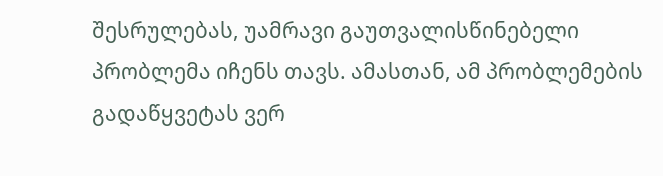შესრულებას, უამრავი გაუთვალისწინებელი პრობლემა იჩენს თავს. ამასთან, ამ პრობლემების გადაწყვეტას ვერ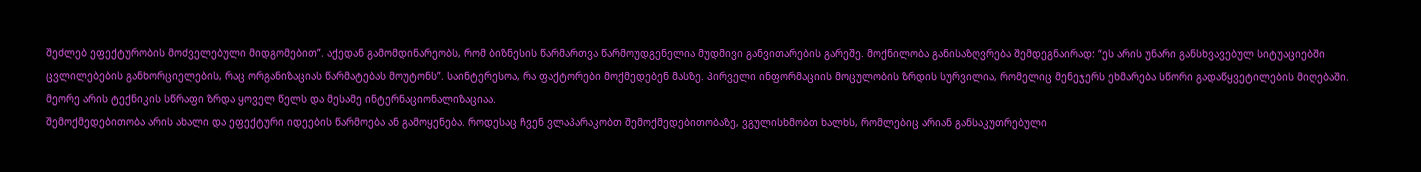შეძლებ ეფექტურობის მოძველებული მიდგომებით”. აქედან გამომდინარეობს, რომ ბიზნესის წარმართვა წარმოუდგენელია მუდმივი განვითარების გარეშე. მოქნილობა განისაზღვრება შემდეგნაირად: “ეს არის უნარი განსხვავებულ სიტუაციებში ცვლილებების განხორციელების, რაც ორგანიზაციას წარმატებას მოუტონს”. საინტერესოა, რა ფაქტორები მოქმედებენ მასზე. პირველი ინფორმაციის მოცულობის ზრდის სურვილია, რომელიც მენეჯერს ეხმარება სწორი გადაწყვეტილების მიღებაში. მეორე არის ტექნიკის სწრაფი ზრდა ყოველ წელს და მესამე ინტერნაციონალიზაციაა.
შემოქმედებითობა არის ახალი და ეფექტური იდეების წარმოება ან გამოყენება. როდესაც ჩვენ ვლაპარაკობთ შემოქმედებითობაზე, ვგულისხმობთ ხალხს, რომლებიც არიან განსაკუთრებული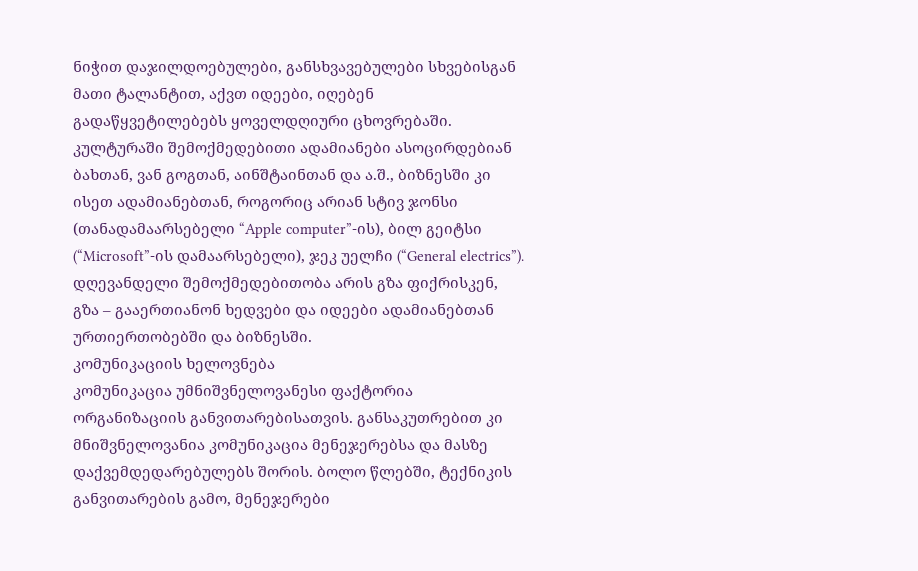ნიჭით დაჯილდოებულები, განსხვავებულები სხვებისგან მათი ტალანტით, აქვთ იდეები, იღებენ გადაწყვეტილებებს ყოველდღიური ცხოვრებაში. კულტურაში შემოქმედებითი ადამიანები ასოცირდებიან ბახთან, ვან გოგთან, აინშტაინთან და ა.შ., ბიზნესში კი ისეთ ადამიანებთან, როგორიც არიან სტივ ჯონსი (თანადამაარსებელი “Apple computer”-ის), ბილ გეიტსი (“Microsoft”-ის დამაარსებელი), ჯეკ უელჩი (“General electrics”). დღევანდელი შემოქმედებითობა არის გზა ფიქრისკენ, გზა – გააერთიანონ ხედვები და იდეები ადამიანებთან ურთიერთობებში და ბიზნესში.
კომუნიკაციის ხელოვნება
კომუნიკაცია უმნიშვნელოვანესი ფაქტორია ორგანიზაციის განვითარებისათვის. განსაკუთრებით კი მნიშვნელოვანია კომუნიკაცია მენეჯერებსა და მასზე დაქვემდედარებულებს შორის. ბოლო წლებში, ტექნიკის განვითარების გამო, მენეჯერები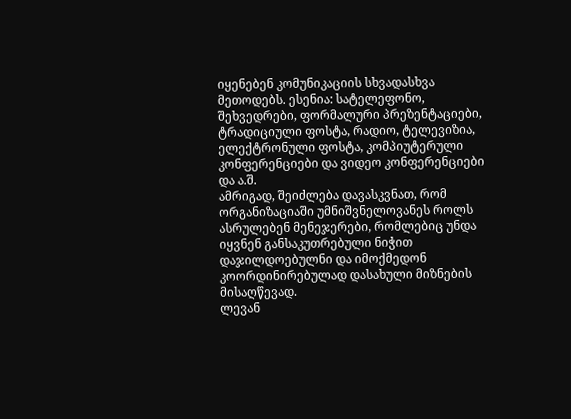იყენებენ კომუნიკაციის სხვადასხვა მეთოდებს. ესენია: სატელეფონო, შეხვედრები, ფორმალური პრეზენტაციები, ტრადიციული ფოსტა, რადიო, ტელევიზია, ელექტრონული ფოსტა, კომპიუტერული კონფერენციები და ვიდეო კონფერენციები და ა.შ.
ამრიგად, შეიძლება დავასკვნათ, რომ ორგანიზაციაში უმნიშვნელოვანეს როლს ასრულებენ მენეჯერები, რომლებიც უნდა იყვნენ განსაკუთრებული ნიჭით დაჯილდოებულნი და იმოქმედონ კოორდინირებულად დასახული მიზნების მისაღწევად.
ლევან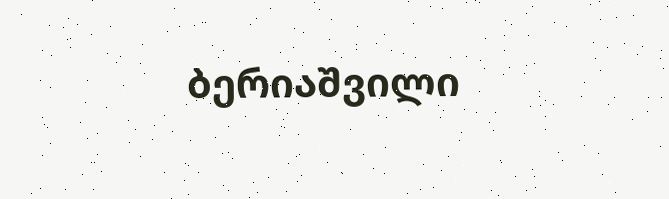ბერიაშვილი